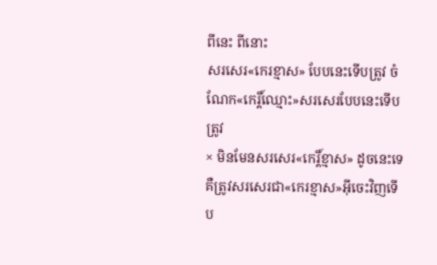ពីនេះ ពីនោះ
សរសេរ«កេរខ្មាស» បែបនេះទើបត្រូវ ចំណែក«កេរ្តិ៍ឈ្មោះ»សរសេរបែបនេះទើបត្រូវ
× មិនមែនសរសេរ«កេរ្តិ៍ខ្មាស» ដូចនេះទេ គឺត្រូវសរសេរជា«កេរខ្មាស»អ៊ីចេះវិញទើប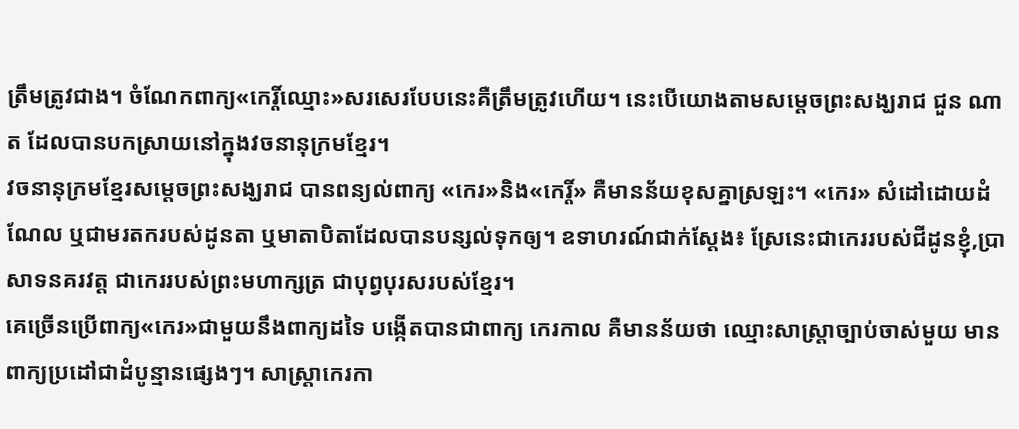ត្រឹមត្រូវជាង។ ចំណែកពាក្យ«កេរ្តិ៍ឈ្មោះ»សរសេរបែបនេះគឺត្រឹមត្រូវហើយ។ នេះបើយោងតាមសម្តេចព្រះសង្ឃរាជ ជួន ណាត ដែលបានបកស្រាយនៅក្នុងវចនានុក្រមខ្មែរ។
វចនានុក្រមខ្មែរសម្តេចព្រះសង្ឃរាជ បានពន្យល់ពាក្យ «កេរ»និង«កេរ្តិ៍» គឺមានន័យខុសគ្នាស្រឡះ។ «កេរ» សំដៅដោយដំណែល ឬជាមរតករបស់ដូនតា ឬមាតាបិតាដែលបានបន្សល់ទុកឲ្យ។ ឧទាហរណ៍ជាក់ស្តែង៖ ស្រែនេះជាកេររបស់ជីដូនខ្ញុំ,ប្រាសាទនគរវត្ត ជាកេររបស់ព្រះមហាក្សត្រ ជាបុព្វបុរសរបស់ខ្មែរ។
គេច្រើនប្រើពាក្យ«កេរ»ជាមួយនឹងពាក្យដទៃ បង្កើតបានជាពាក្យ កេរកាល គឺមានន័យថា ឈ្មោះសាស្ត្រាច្បាប់ចាស់មួយ មានពាក្យប្រដៅជាដំបូន្មានផ្សេងៗ។ សាស្ត្រាកេរកា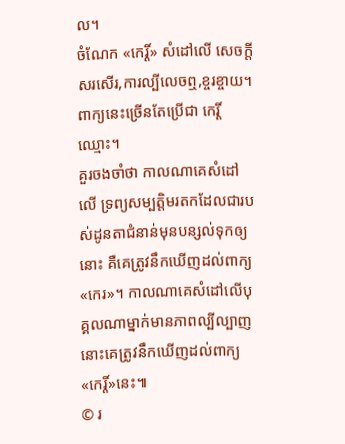ល។
ចំណែក «កេរ្តិ៍» សំដៅលើ សេចក្តីសរសើរ,ការល្បីលេចឮ,ខ្ចរខ្ចាយ។ ពាក្យនេះច្រើនតែប្រើជា កេរ្តិ៍ឈ្មោះ។
គួរចងចាំថា កាលណាគេសំដៅលើ ទ្រព្យសម្បត្តិមរតកដែលជារបស់ដូនតាជំនាន់មុនបន្សល់ទុកឲ្យនោះ គឺគេត្រូវនឹកឃើញដល់ពាក្យ«កេរ»។ កាលណាគេសំដៅលើបុគ្គលណាម្នាក់មានភាពល្បីល្បាញ នោះគេត្រូវនឹកឃើញដល់ពាក្យ«កេរ្តិ៍»នេះ៕
© រ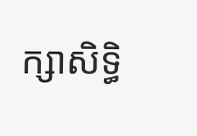ក្សាសិទ្ធិ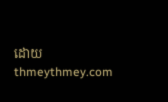ដោយ thmeythmey.com